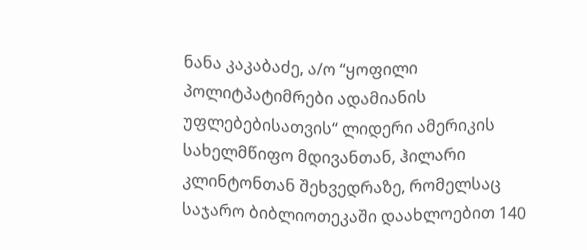ნანა კაკაბაძე, ა/ო “ყოფილი პოლიტპატიმრები ადამიანის უფლებებისათვის“ ლიდერი ამერიკის სახელმწიფო მდივანთან, ჰილარი კლინტონთან შეხვედრაზე, რომელსაც საჯარო ბიბლიოთეკაში დაახლოებით 140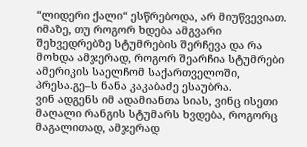“ლიდერი ქალი“ ესწრებოდა, არ მიუწვევიათ.
იმაზე, თუ როგორ ხდება ამგვარი შეხვედრებზე სტუმრების შერჩევა და რა მოხდა ამჯერად, როგორ შეარჩია სტუმრები ამერიკის საელჩომ საქართველოში, პრესა.გე–ს ნანა კაკაბაძე ესაუბრა.
ვინ ადგენს იმ ადამიანთა სიას, ვინც ისეთი მაღალი რანგის სტუმარს ხვდება, როგორც მაგალითად, ამჯერად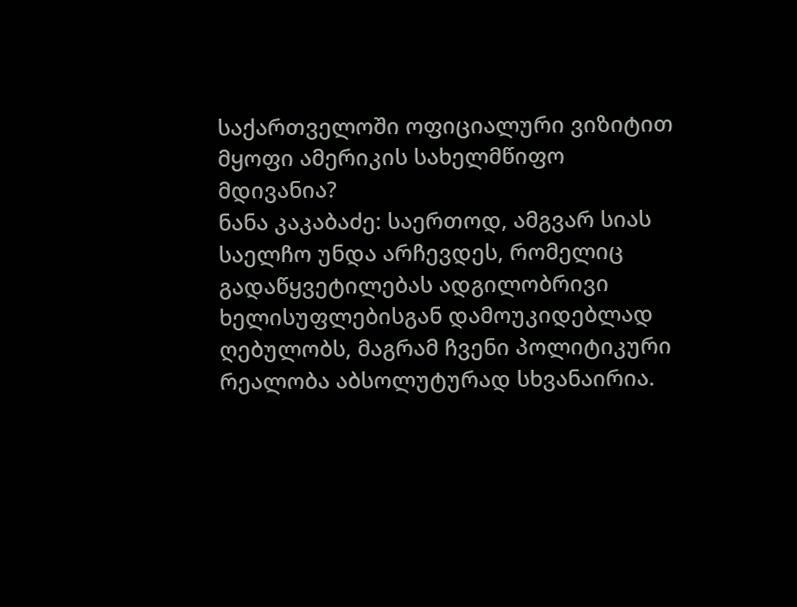საქართველოში ოფიციალური ვიზიტით მყოფი ამერიკის სახელმწიფო მდივანია?
ნანა კაკაბაძე: საერთოდ, ამგვარ სიას საელჩო უნდა არჩევდეს, რომელიც გადაწყვეტილებას ადგილობრივი ხელისუფლებისგან დამოუკიდებლად ღებულობს, მაგრამ ჩვენი პოლიტიკური რეალობა აბსოლუტურად სხვანაირია.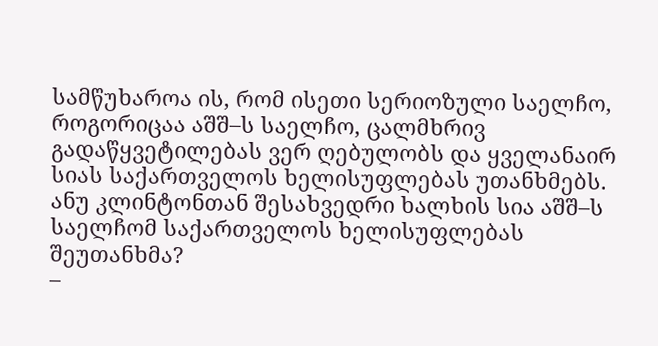სამწუხაროა ის, რომ ისეთი სერიოზული საელჩო, როგორიცაა აშშ–ს საელჩო, ცალმხრივ გადაწყვეტილებას ვერ ღებულობს და ყველანაირ სიას საქართველოს ხელისუფლებას უთანხმებს.
ანუ კლინტონთან შესახვედრი ხალხის სია აშშ–ს საელჩომ საქართველოს ხელისუფლებას შეუთანხმა?
–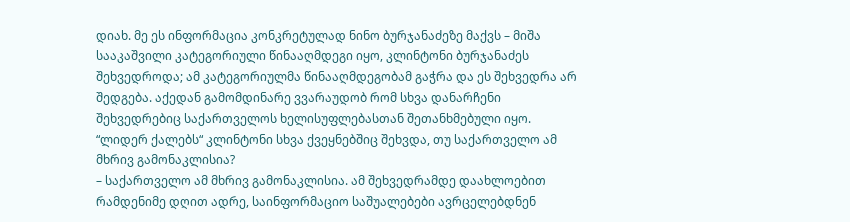დიახ. მე ეს ინფორმაცია კონკრეტულად ნინო ბურჯანაძეზე მაქვს – მიშა სააკაშვილი კატეგორიული წინააღმდეგი იყო, კლინტონი ბურჯანაძეს შეხვედროდა; ამ კატეგორიულმა წინააღმდეგობამ გაჭრა და ეს შეხვედრა არ შედგება. აქედან გამომდინარე ვვარაუდობ რომ სხვა დანარჩენი შეხვედრებიც საქართველოს ხელისუფლებასთან შეთანხმებული იყო.
“ლიდერ ქალებს“ კლინტონი სხვა ქვეყნებშიც შეხვდა, თუ საქართველო ამ მხრივ გამონაკლისია?
– საქართველო ამ მხრივ გამონაკლისია. ამ შეხვედრამდე დაახლოებით რამდენიმე დღით ადრე, საინფორმაციო საშუალებები ავრცელებდნენ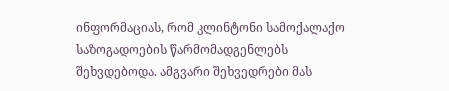ინფორმაციას, რომ კლინტონი სამოქალაქო საზოგადოების წარმომადგენლებს შეხვდებოდა. ამგვარი შეხვედრები მას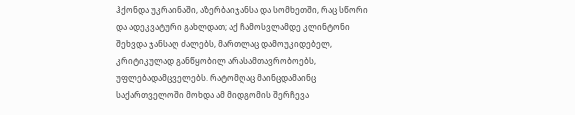ჰქონდა უკრაინაში, აზერბაიჯანსა და სომხეთში, რაც სწორი და ადეკვატური გახლდათ; აქ ჩამოსვლამდე კლინტონი შეხვდა ჯანსაღ ძალებს, მართლაც დამოუკიდებელ, კრიტიკულად განწყობილ არასამთავრობოებს, უფლებადამცველებს. რატომღაც მაინცდამაინც საქართველოში მოხდა ამ მიდგომის შერჩევა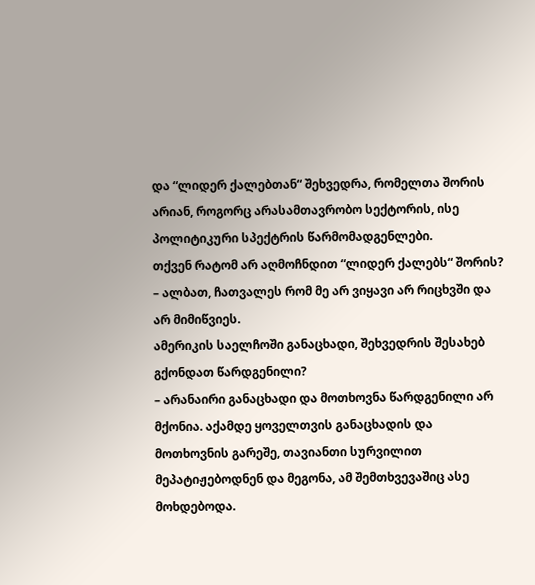და “ლიდერ ქალებთან“ შეხვედრა, რომელთა შორის არიან, როგორც არასამთავრობო სექტორის, ისე პოლიტიკური სპექტრის წარმომადგენლები.
თქვენ რატომ არ აღმოჩნდით “ლიდერ ქალებს“ შორის?
– ალბათ, ჩათვალეს რომ მე არ ვიყავი არ რიცხვში და არ მიმიწვიეს.
ამერიკის საელჩოში განაცხადი, შეხვედრის შესახებ გქონდათ წარდგენილი?
– არანაირი განაცხადი და მოთხოვნა წარდგენილი არ მქონია. აქამდე ყოველთვის განაცხადის და მოთხოვნის გარეშე, თავიანთი სურვილით მეპატიჟებოდნენ და მეგონა, ამ შემთხვევაშიც ასე მოხდებოდა.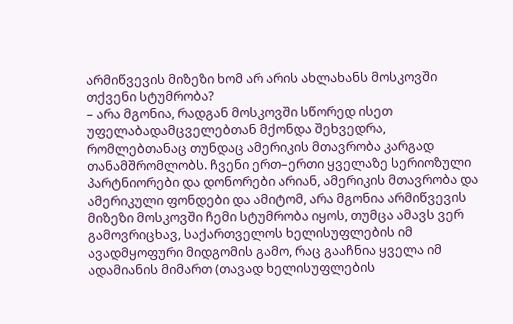არმიწვევის მიზეზი ხომ არ არის ახლახანს მოსკოვში თქვენი სტუმრობა?
– არა მგონია, რადგან მოსკოვში სწორედ ისეთ უფელაბადამცველებთან მქონდა შეხვედრა, რომლებთანაც თუნდაც ამერიკის მთავრობა კარგად თანამშრომლობს. ჩვენი ერთ–ერთი ყველაზე სერიოზული პარტნიორები და დონორები არიან, ამერიკის მთავრობა და ამერიკული ფონდები და ამიტომ, არა მგონია არმიწვევის მიზეზი მოსკოვში ჩემი სტუმრობა იყოს, თუმცა ამავს ვერ გამოვრიცხავ, საქართველოს ხელისუფლების იმ ავადმყოფური მიდგომის გამო, რაც გააჩნია ყველა იმ ადამიანის მიმართ (თავად ხელისუფლების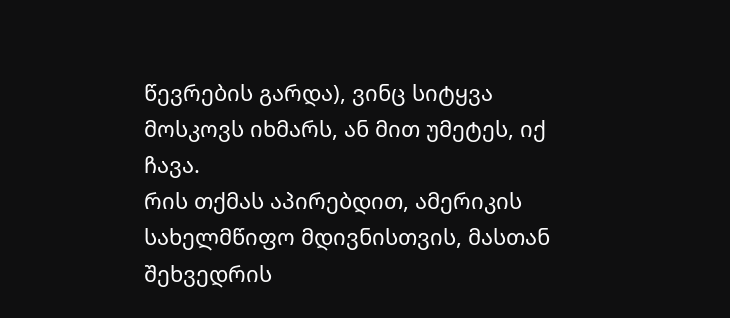წევრების გარდა), ვინც სიტყვა მოსკოვს იხმარს, ან მით უმეტეს, იქ ჩავა.
რის თქმას აპირებდით, ამერიკის სახელმწიფო მდივნისთვის, მასთან შეხვედრის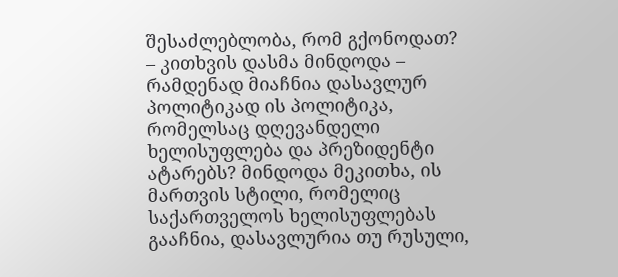შესაძლებლობა, რომ გქონოდათ?
– კითხვის დასმა მინდოდა – რამდენად მიაჩნია დასავლურ პოლიტიკად ის პოლიტიკა, რომელსაც დღევანდელი ხელისუფლება და პრეზიდენტი ატარებს? მინდოდა მეკითხა, ის მართვის სტილი, რომელიც საქართველოს ხელისუფლებას გააჩნია, დასავლურია თუ რუსული,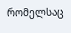რომელსაც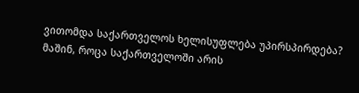ვითომდა საქართველოს ხელისუფლება უპირსპირდება? მაშინ, როცა საქართველოში არის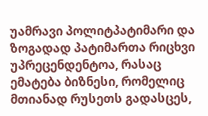უამრავი პოლიტპატიმარი და ზოგადად პატიმართა რიცხვი უპრეცენდენტოა, რასაც ემატება ბიზნესი, რომელიც მთიანად რუსეთს გადასცეს,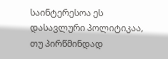საინტერესოა ეს დასავლური პოლიტიკაა, თუ პირწმინდად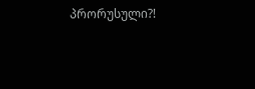პრორუსული?!